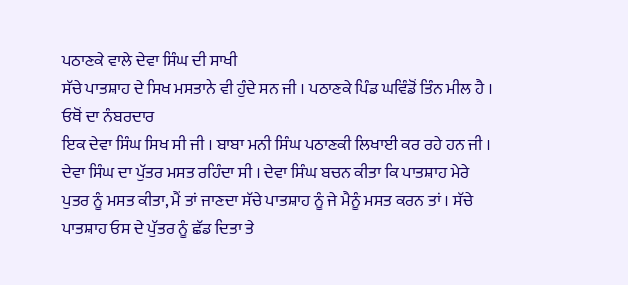ਪਠਾਣਕੇ ਵਾਲੇ ਦੇਵਾ ਸਿੰਘ ਦੀ ਸਾਖੀ
ਸੱਚੇ ਪਾਤਸ਼ਾਹ ਦੇ ਸਿਖ ਮਸਤਾਨੇ ਵੀ ਹੁੰਦੇ ਸਨ ਜੀ । ਪਠਾਣਕੇ ਪਿੰਡ ਘਵਿੰਡੋਂ ਤਿੰਨ ਮੀਲ ਹੈ । ਓਥੋਂ ਦਾ ਨੰਬਰਦਾਰ
ਇਕ ਦੇਵਾ ਸਿੰਘ ਸਿਖ ਸੀ ਜੀ । ਬਾਬਾ ਮਨੀ ਸਿੰਘ ਪਠਾਣਕੀ ਲਿਖਾਈ ਕਰ ਰਹੇ ਹਨ ਜੀ । ਦੇਵਾ ਸਿੰਘ ਦਾ ਪੁੱਤਰ ਮਸਤ ਰਹਿੰਦਾ ਸੀ । ਦੇਵਾ ਸਿੰਘ ਬਚਨ ਕੀਤਾ ਕਿ ਪਾਤਸ਼ਾਹ ਮੇਰੇ ਪੁਤਰ ਨੂੰ ਮਸਤ ਕੀਤਾ, ਮੈਂ ਤਾਂ ਜਾਣਦਾ ਸੱਚੇ ਪਾਤਸ਼ਾਹ ਨੂੰ ਜੇ ਮੈਨੂੰ ਮਸਤ ਕਰਨ ਤਾਂ । ਸੱਚੇ ਪਾਤਸ਼ਾਹ ਓਸ ਦੇ ਪੁੱਤਰ ਨੂੰ ਛੱਡ ਦਿਤਾ ਤੇ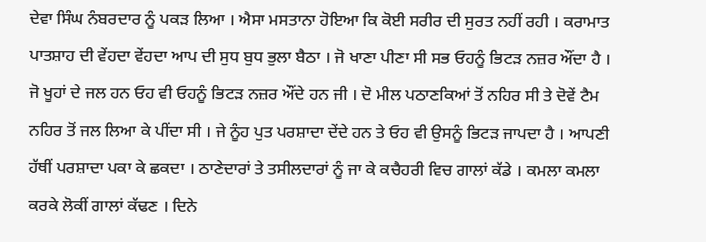ਦੇਵਾ ਸਿੰਘ ਨੰਬਰਦਾਰ ਨੂੰ ਪਕੜ ਲਿਆ । ਐਸਾ ਮਸਤਾਨਾ ਹੋਇਆ ਕਿ ਕੋਈ ਸਰੀਰ ਦੀ ਸੁਰਤ ਨਹੀਂ ਰਹੀ । ਕਰਾਮਾਤ ਪਾਤਸ਼ਾਹ ਦੀ ਵੇਂਹਦਾ ਵੇਂਹਦਾ ਆਪ ਦੀ ਸੁਧ ਬੁਧ ਭੁਲਾ ਬੈਠਾ । ਜੋ ਖਾਣਾ ਪੀਣਾ ਸੀ ਸਭ ਓਹਨੂੰ ਭਿਟੜ ਨਜ਼ਰ ਔਂਦਾ ਹੈ । ਜੋ ਖੂਹਾਂ ਦੇ ਜਲ ਹਨ ਓਹ ਵੀ ਓਹਨੂੰ ਭਿਟੜ ਨਜ਼ਰ ਔਂਦੇ ਹਨ ਜੀ । ਦੋ ਮੀਲ ਪਠਾਣਕਿਆਂ ਤੋਂ ਨਹਿਰ ਸੀ ਤੇ ਦੋਵੇਂ ਟੈਮ ਨਹਿਰ ਤੋਂ ਜਲ ਲਿਆ ਕੇ ਪੀਂਦਾ ਸੀ । ਜੇ ਨੂੰਹ ਪੁਤ ਪਰਸ਼ਾਦਾ ਦੇਂਦੇ ਹਨ ਤੇ ਓਹ ਵੀ ਉਸਨੂੰ ਭਿਟੜ ਜਾਪਦਾ ਹੈ । ਆਪਣੀ ਹੱਥੀਂ ਪਰਸ਼ਾਦਾ ਪਕਾ ਕੇ ਛਕਦਾ । ਠਾਣੇਦਾਰਾਂ ਤੇ ਤਸੀਲਦਾਰਾਂ ਨੂੰ ਜਾ ਕੇ ਕਚੈਹਰੀ ਵਿਚ ਗਾਲਾਂ ਕੱਡੇ । ਕਮਲਾ ਕਮਲਾ ਕਰਕੇ ਲੋਕੀਂ ਗਾਲਾਂ ਕੱਢਣ । ਦਿਨੇ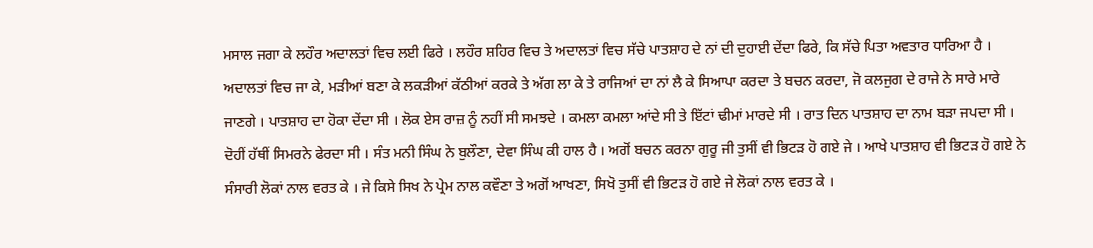ਮਸਾਲ ਜਗਾ ਕੇ ਲਹੌਰ ਅਦਾਲਤਾਂ ਵਿਚ ਲਈ ਫਿਰੇ । ਲਹੌਰ ਸ਼ਹਿਰ ਵਿਚ ਤੇ ਅਦਾਲਤਾਂ ਵਿਚ ਸੱਚੇ ਪਾਤਸ਼ਾਹ ਦੇ ਨਾਂ ਦੀ ਦੁਹਾਈ ਦੇਂਦਾ ਫਿਰੇ, ਕਿ ਸੱਚੇ ਪਿਤਾ ਅਵਤਾਰ ਧਾਰਿਆ ਹੈ । ਅਦਾਲਤਾਂ ਵਿਚ ਜਾ ਕੇ, ਮੜੀਆਂ ਬਣਾ ਕੇ ਲਕੜੀਆਂ ਕੱਠੀਆਂ ਕਰਕੇ ਤੇ ਅੱਗ ਲਾ ਕੇ ਤੇ ਰਾਜਿਆਂ ਦਾ ਨਾਂ ਲੈ ਕੇ ਸਿਆਪਾ ਕਰਦਾ ਤੇ ਬਚਨ ਕਰਦਾ, ਜੋ ਕਲਜੁਗ ਦੇ ਰਾਜੇ ਨੇ ਸਾਰੇ ਮਾਰੇ ਜਾਣਗੇ । ਪਾਤਸ਼ਾਹ ਦਾ ਹੋਕਾ ਦੇਂਦਾ ਸੀ । ਲੋਕ ਏਸ ਰਾਜ਼ ਨੂੰ ਨਹੀਂ ਸੀ ਸਮਝਦੇ । ਕਮਲਾ ਕਮਲਾ ਆਂਦੇ ਸੀ ਤੇ ਇੱਟਾਂ ਢੀਮਾਂ ਮਾਰਦੇ ਸੀ । ਰਾਤ ਦਿਨ ਪਾਤਸ਼ਾਹ ਦਾ ਨਾਮ ਬੜਾ ਜਪਦਾ ਸੀ । ਦੋਹੀਂ ਹੱਥੀਂ ਸਿਮਰਨੇ ਫੇਰਦਾ ਸੀ । ਸੰਤ ਮਨੀ ਸਿੰਘ ਨੇ ਬੁਲੌਣਾ, ਦੇਵਾ ਸਿੰਘ ਕੀ ਹਾਲ ਹੈ । ਅਗੋਂ ਬਚਨ ਕਰਨਾ ਗੁਰੂ ਜੀ ਤੁਸੀਂ ਵੀ ਭਿਟੜ ਹੋ ਗਏ ਜੇ । ਆਖੇ ਪਾਤਸ਼ਾਹ ਵੀ ਭਿਟੜ ਹੋ ਗਏ ਨੇ ਸੰਸਾਰੀ ਲੋਕਾਂ ਨਾਲ ਵਰਤ ਕੇ । ਜੇ ਕਿਸੇ ਸਿਖ ਨੇ ਪ੍ਰੇਮ ਨਾਲ ਕਵੌਣਾ ਤੇ ਅਗੋਂ ਆਖਣਾ, ਸਿਖੋ ਤੁਸੀਂ ਵੀ ਭਿਟੜ ਹੋ ਗਏ ਜੇ ਲੋਕਾਂ ਨਾਲ ਵਰਤ ਕੇ ।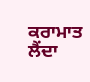ਕਰਾਮਾਤ ਲੈਂਦਾ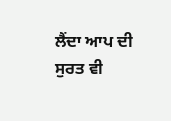ਲੈਂਦਾ ਆਪ ਦੀ ਸੁਰਤ ਵੀ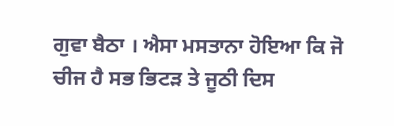ਗੁਵਾ ਬੈਠਾ । ਐਸਾ ਮਸਤਾਨਾ ਹੋਇਆ ਕਿ ਜੋ ਚੀਜ ਹੈ ਸਭ ਭਿਟੜ ਤੇ ਜੂਠੀ ਦਿਸ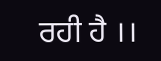ਰਹੀ ਹੈ ।।